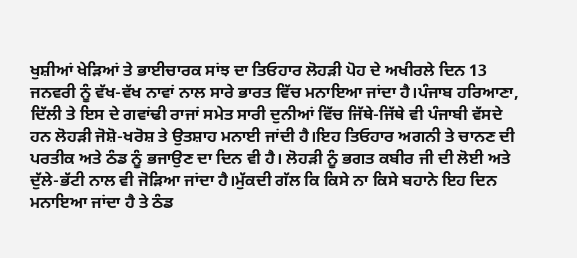ਖੁਸ਼ੀਆਂ ਖੇੜਿਆਂ ਤੇ ਭਾਈਚਾਰਕ ਸਾਂਝ ਦਾ ਤਿਓਹਾਰ ਲੋਹੜੀ ਪੋਹ ਦੇ ਅਖੀਰਲੇ ਦਿਨ 13 ਜਨਵਰੀ ਨੂੰ ਵੱਖ-ਵੱਖ ਨਾਵਾਂ ਨਾਲ ਸਾਰੇ ਭਾਰਤ ਵਿੱਚ ਮਨਾਇਆ ਜਾਂਦਾ ਹੈ।ਪੰਜਾਬ ਹਰਿਆਣਾ, ਦਿੱਲੀ ਤੇ ਇਸ ਦੇ ਗਵਾਂਢੀ ਰਾਜਾਂ ਸਮੇਤ ਸਾਰੀ ਦੁਨੀਆਂ ਵਿੱਚ ਜਿੱਥੇ-ਜਿੱਥੇ ਵੀ ਪੰਜਾਬੀ ਵੱਸਦੇ ਹਨ ਲੋਹੜੀ ਜੋਸ਼ੋ-ਖਰੋਸ਼ ਤੇ ਉਤਸ਼ਾਹ ਮਨਾਈ ਜਾਂਦੀ ਹੈ।ਇਹ ਤਿਓਹਾਰ ਅਗਨੀ ਤੇ ਚਾਨਣ ਦੀ ਪਰਤੀਕ ਅਤੇ ਠੰਡ ਨੂੰ ਭਜਾਉਣ ਦਾ ਦਿਨ ਵੀ ਹੈ। ਲੋਹੜੀ ਨੂੰ ਭਗਤ ਕਬੀਰ ਜੀ ਦੀ ਲੋਈ ਅਤੇ ਦੁੱਲੇ-ਭੱਟੀ ਨਾਲ ਵੀ ਜੋੜਿਆ ਜਾਂਦਾ ਹੈ।ਮੁੱਕਦੀ ਗੱਲ ਕਿ ਕਿਸੇ ਨਾ ਕਿਸੇ ਬਹਾਨੇ ਇਹ ਦਿਨ ਮਨਾਇਆ ਜਾਂਦਾ ਹੈ ਤੇ ਠੰਡ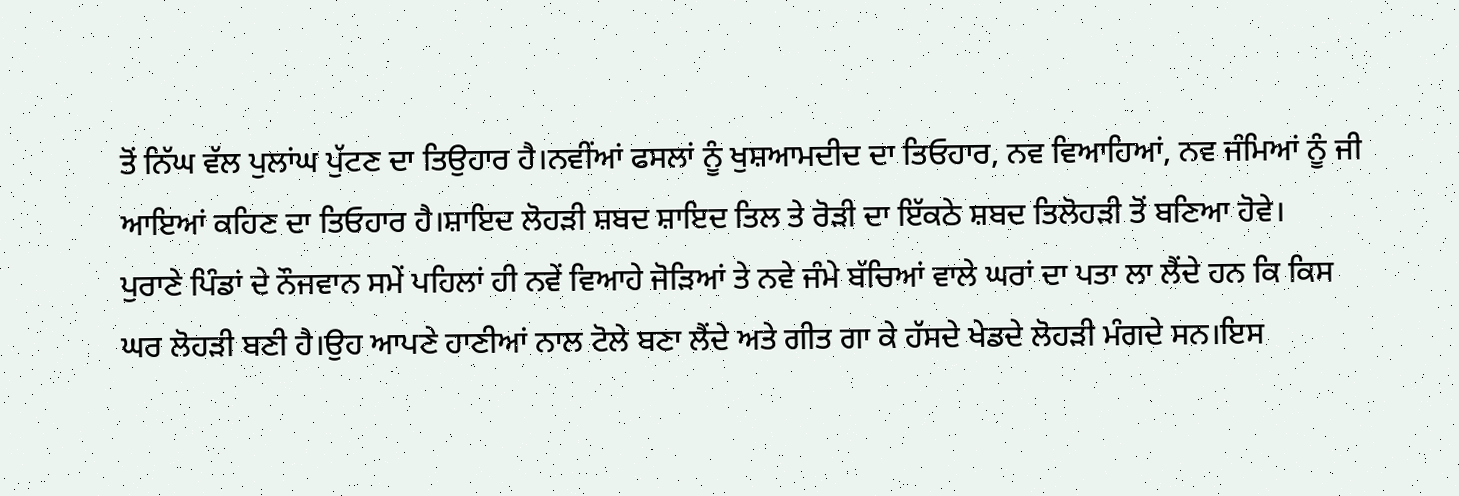ਤੋਂ ਨਿੱਘ ਵੱਲ ਪੁਲਾਂਘ ਪੁੱਟਣ ਦਾ ਤਿਉਹਾਰ ਹੈ।ਨਵੀਂਆਂ ਫਸਲਾਂ ਨੂੰ ਖੁਸ਼ਆਮਦੀਦ ਦਾ ਤਿਓਹਾਰ, ਨਵ ਵਿਆਹਿਆਂ, ਨਵ ਜੰਮਿਆਂ ਨੂੰ ਜੀ ਆਇਆਂ ਕਹਿਣ ਦਾ ਤਿਓਹਾਰ ਹੈ।ਸ਼ਾਇਦ ਲੋਹੜੀ ਸ਼ਬਦ ਸ਼ਾਇਦ ਤਿਲ ਤੇ ਰੋੜੀ ਦਾ ਇੱਕਠੇ ਸ਼ਬਦ ਤਿਲੋਹੜੀ ਤੋਂ ਬਣਿਆ ਹੋਵੇ।
ਪੁਰਾਣੇ ਪਿੰਡਾਂ ਦੇ ਨੌਜਵਾਨ ਸਮੇਂ ਪਹਿਲਾਂ ਹੀ ਨਵੇਂ ਵਿਆਹੇ ਜੋੜਿਆਂ ਤੇ ਨਵੇ ਜੰਮੇ ਬੱਚਿਆਂ ਵਾਲੇ ਘਰਾਂ ਦਾ ਪਤਾ ਲਾ ਲੈਂਦੇ ਹਨ ਕਿ ਕਿਸ ਘਰ ਲੋਹੜੀ ਬਣੀ ਹੈ।ਉਹ ਆਪਣੇ ਹਾਣੀਆਂ ਨਾਲ ਟੋਲੇ ਬਣਾ ਲੈਂਦੇ ਅਤੇ ਗੀਤ ਗਾ ਕੇ ਹੱਸਦੇ ਖੇਡਦੇ ਲੋਹੜੀ ਮੰਗਦੇ ਸਨ।ਇਸ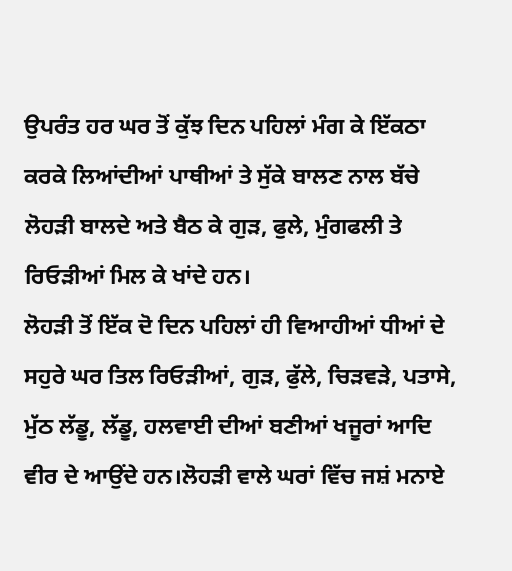ਉਪਰੰਤ ਹਰ ਘਰ ਤੋਂ ਕੁੱਝ ਦਿਨ ਪਹਿਲਾਂ ਮੰਗ ਕੇ ਇੱਕਠਾ ਕਰਕੇ ਲਿਆਂਦੀਆਂ ਪਾਥੀਆਂ ਤੇ ਸੁੱਕੇ ਬਾਲਣ ਨਾਲ ਬੱਚੇ ਲੋਹੜੀ ਬਾਲਦੇ ਅਤੇ ਬੈਠ ਕੇ ਗੁੜ, ਫੁਲੇ, ਮੁੰਗਫਲੀ ਤੇ ਰਿਓੜੀਆਂ ਮਿਲ ਕੇ ਖਾਂਦੇ ਹਨ।
ਲੋਹੜੀ ਤੋਂ ਇੱਕ ਦੋ ਦਿਨ ਪਹਿਲਾਂ ਹੀ ਵਿਆਹੀਆਂ ਧੀਆਂ ਦੇ ਸਹੁਰੇ ਘਰ ਤਿਲ ਰਿਓੜੀਆਂ, ਗੁੜ, ਫੁੱਲੇ, ਚਿੜਵੜੇ, ਪਤਾਸੇ, ਮੁੱਠ ਲੱਡੂ, ਲੱਡੂ, ਹਲਵਾਈ ਦੀਆਂ ਬਣੀਆਂ ਖਜੂਰਾਂ ਆਦਿ ਵੀਰ ਦੇ ਆਉਂਦੇ ਹਨ।ਲੋਹੜੀ ਵਾਲੇ ਘਰਾਂ ਵਿੱਚ ਜਸ਼ਂ ਮਨਾਏ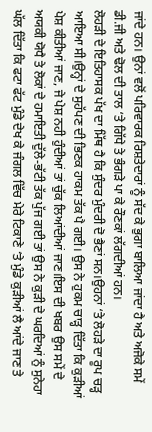ਜਾਂਦੇ ਹਨ। ਉਨਾਂ ਵਲੋਂ ਪਰਿਵਾਰਕ ਰਿਸ਼ਤੇਦਾਰਾਂ ਨੂੰ ਸੱਦ ਕੇ ਭੁਗਾ ਬਾਲਿਆ ਜਾਂਦਾ ਹੈ ਅਤੇ ਅਜੋਕੇ ਸਮੇਂ ਡੀ.ਜੀ ਅਤੇ ਢੋਲ ਦੀ ਤਾਲ ‘ਤੇ ਗਿੱਧੇ ਤੇ ਭੰਗੜੇ ਪਾ ਕੇ ਰੌਣਕਾਂ ਲੱਗਦੀਆਂ ਹਨ।
ਲੋਹੜੀ ਦੇ ਇਤਿਹਾਸਕ ਪੱਖ ਦਾ ਮਿੱਥ ਹੈ ਕਿ ਸੁੰਦਰ ਮੁੰਦਰੀ ਦੋ ਭੈਣਾਂ ਸਨ।ਉਹਨਾਂ ‘ਤੇ ਲੋਹੜੇ ਦਾ ਰੂਪ ਚੜ੍ਹ ਆਇਆ ਸੀ।ਉਨ੍ਹਾਂ ਦੇ ਸੁਹੱਪਣ ਦੀ ਭਿਣਕ ਹਾਕਮ ਤੱਕ ਪੈ ਗਈ। ਉਸ ਨੇ ਹੁਕਮ ਚਾੜ੍ਹ ਦਿੱਤਾ ਕਿ ਕੁੜੀਆਂ ਪੇਸ਼ ਕੀਤੀਆਂ ਜਾਣ, ਜੇ ਪੇਸ਼ ਨਹੀ ਹੁੰਦੀਆਂ ਤਾਂ ਚੁੱਕ ਲਿਆਂਦੀਆਂ ਜਾਣ।ਇਸ ਦੀ ਖਬਰ ਉਸ ਸਮੇਂ ਦੇ ਅਯਕੀ ਯੋਧੈ ਤੇ ਲੋਕਾਂ ਦੇ ਹਮਾਇਤੀ ਦੁੱਲੇ-ਭੱਟੀ ਤੱਕ ਪੁੱਜ ਗਈ ਤਾਂ ਉਸ ਨੇ ਕੁੜੀ ਦੇ ਘਰਦਿਆਂ ਨੁੰ ਸੁਨੇਹਾ ਘੱਲ ਦਿੱਤਾ ਕਿ ਫਟਾ ਫੱਟ ਮੁੰਡੇ ਦੇਖ ਕੇ ਜੰਗਲ ਵਿੱਚ ਮੇਰੇ ਟਿਕਾਣੇ ‘ਤੇ ਮੁੰਡੇ ਕੁੜੀਆਂ ਲੈ ਆਂਦੇ ਜਾਣ ਤੇ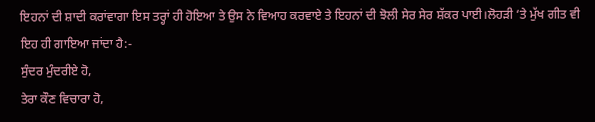ਇਹਨਾਂ ਦੀ ਸ਼ਾਦੀ ਕਰਾਂਵਾਗਾ ਇਸ ਤਰ੍ਹਾਂ ਹੀ ਹੋਇਆ ਤੇ ਉਸ ਨੇ ਵਿਆਹ ਕਰਵਾਏ ਤੇ ਇਹਨਾਂ ਦੀ ਝੋਲੀ ਸੇਰ ਸੇਰ ਸ਼ੱਕਰ ਪਾਈ।ਲੋਹੜੀ ‘ਤੇ ਮੁੱਖ ਗੀਤ ਵੀ ਇਹ ਹੀ ਗਾਇਆ ਜਾਂਦਾ ਹੈ:-
ਸੁੰਦਰ ਮੁੰਦਰੀਏ ਹੋ,
ਤੇਰਾ ਕੌਣ ਵਿਚਾਰਾ ਹੋ,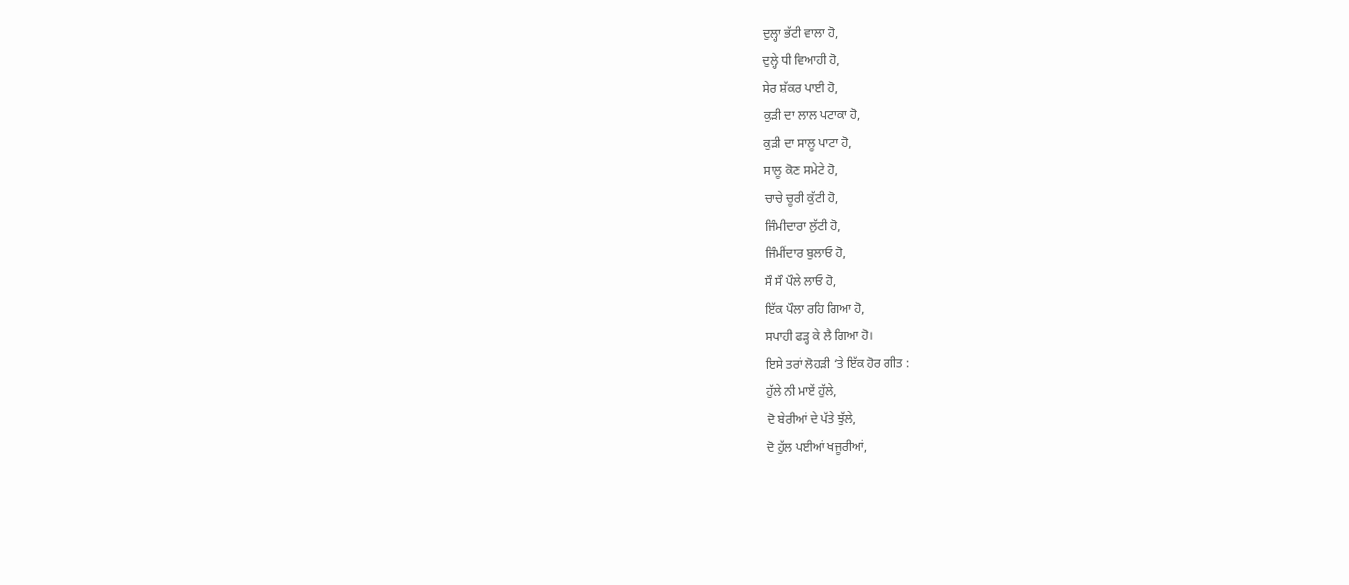ਦੁਲ੍ਹਾ ਭੱਟੀ ਵਾਲਾ ਹੋ,
ਦੁਲ੍ਹੇ ਧੀ ਵਿਆਹੀ ਹੋ,
ਸੇਰ ਸ਼ੱਕਰ ਪਾਈ ਹੋ,
ਕੁੜੀ ਦਾ ਲਾਲ ਪਟਾਕਾ ਹੋ,
ਕੁੜੀ ਦਾ ਸਾਲੂ ਪਾਟਾ ਹੋ,
ਸਾਲੂ ਕੋਣ ਸਮੇਟੇ ਹੋ,
ਚਾਚੇ ਚੂਰੀ ਕੁੱਟੀ ਹੋ,
ਜਿੰਮੀਦਾਰਾ ਲੁੱਟੀ ਹੋ,
ਜਿੰਮੀਂਦਾਰ ਬੁਲਾਓ ਹੋ,
ਸੌ ਸੌ ਪੌਲੇ ਲਾਓ ਹੋ,
ਇੱਕ ਪੌਲਾ ਰਹਿ ਗਿਆ ਹੋ,
ਸਪਾਹੀ ਫੜ੍ਹ ਕੇ ਲੈ ਗਿਆ ਹੋ।
ਇਸੇ ਤਰਾਂ ਲੋਹੜੀ ‘ਤੇ ਇੱਕ ਹੋਰ ਗੀਤ :
ਹੁੱਲੇ ਨੀ ਮਾਏਂ ਹੁੱਲੇ,
ਦੋ ਬੇਰੀਆਂ ਦੇ ਪੱਤੇ ਝੁੱਲੇ,
ਦੋ ਹੁੱਲ ਪਈਆਂ ਖਜੂਰੀਆਂ,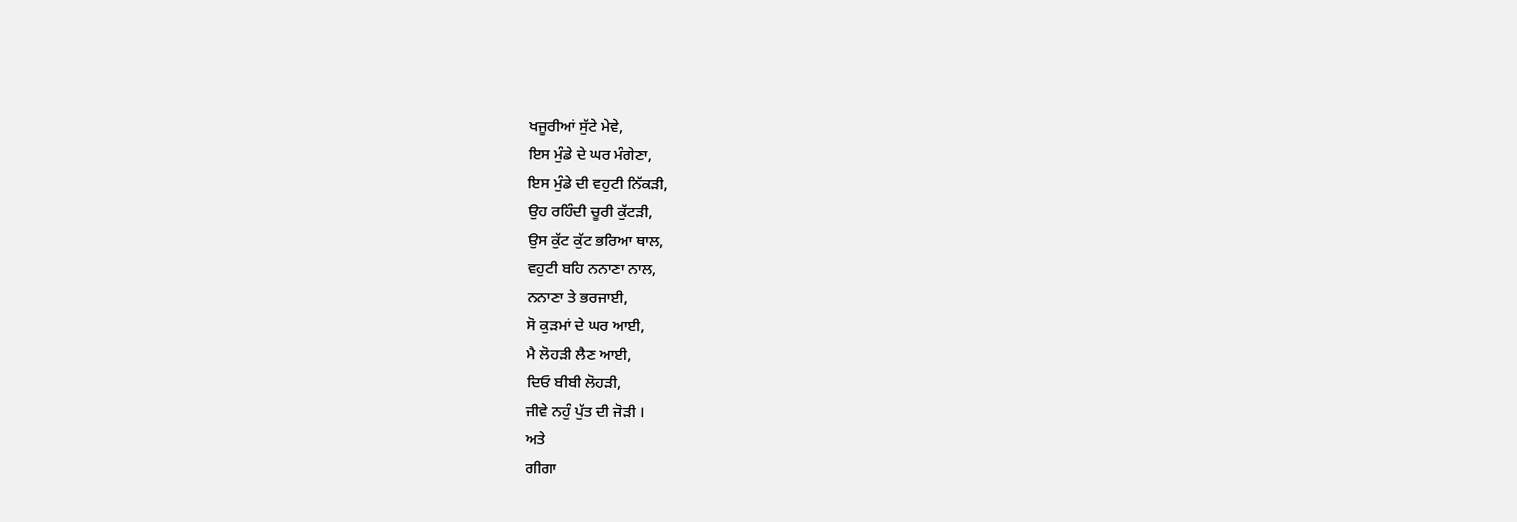ਖਜੂਰੀਆਂ ਸੁੱਟੇ ਮੇਵੇ,
ਇਸ ਮੁੰਡੇ ਦੇ ਘਰ ਮੰਗੇਣਾ,
ਇਸ ਮੁੰਡੇ ਦੀ ਵਹੁਟੀ ਨਿੱਕੜੀ,
ਉਹ ਰਹਿੰਦੀ ਚੂਰੀ ਕੁੱਟੜੀ,
ਉਸ ਕੁੱਟ ਕੁੱਟ ਭਰਿਆ ਥਾਲ,
ਵਹੁਟੀ ਬਹਿ ਨਨਾਣਾ ਨਾਲ,
ਨਨਾਣਾ ਤੇ ਭਰਜਾਈ,
ਸੋ ਕੁੜਮਾਂ ਦੇ ਘਰ ਆਈ,
ਮੈ ਲੋਹੜੀ ਲੈਣ ਆਈ,
ਦਿਓ ਬੀਬੀ ਲੋਹੜੀ,
ਜੀਵੇ ਨਹੁੰ ਪੁੱਤ ਦੀ ਜੋੜੀ ।
ਅਤੇ
ਗੀਗਾ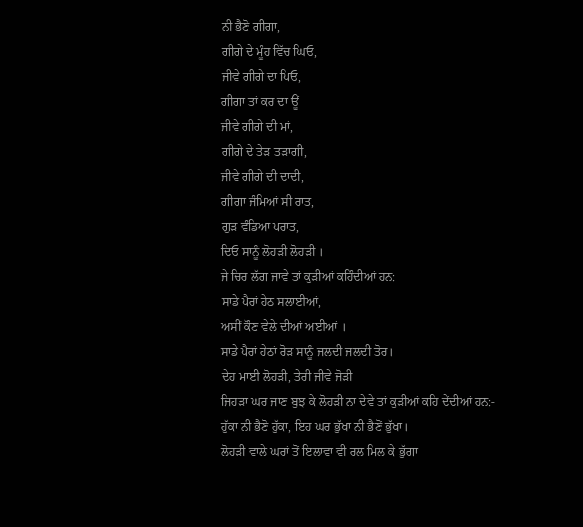ਨੀ ਭੈਣੋ ਗੀਗਾ,
ਗੀਗੇ ਦੇ ਮੂੰਹ ਵਿੱਚ ਘਿਓ,
ਜੀਵੇ ਗੀਗੇ ਦਾ ਪਿਓ,
ਗੀਗਾ ਤਾਂ ਕਰ ਦਾ ਊਂ
ਜੀਵੇ ਗੀਗੇ ਦੀ ਮਾਂ,
ਗੀਗੇ ਦੇ ਤੇੜ ਤੜਾਗੀ,
ਜੀਵੇ ਗੀਗੇ ਦੀ ਦਾਦੀ,
ਗੀਗਾ ਜੰਮਿਆਂ ਸੀ ਰਾਤ,
ਗੁੜ ਵੰਡਿਆ ਪਰਾਤ,
ਦਿਓ ਸਾਨੂੰ ਲੋਹੜੀ ਲੋਹੜੀ ।
ਜੇ ਚਿਰ ਲੱਗ ਜਾਵੇ ਤਾਂ ਕੁੜੀਆਂ ਕਹਿੰਦੀਆਂ ਹਨ:
ਸਾਡੇ ਪੈਰਾਂ ਹੇਠ ਸਲਾਈਆਂ,
ਅਸੀਂ ਕੌਣ ਵੇਲੇ ਦੀਆਂ ਅਈਆਂ ।
ਸਾਡੇ ਪੈਰਾਂ ਹੇਠਾਂ ਰੋੜ ਸਾਨੂੰ ਜਲਦੀ ਜਲਦੀ ਤੋਰ।
ਦੇਹ ਮਾਈ ਲੋਹੜੀ, ਤੇਰੀ ਜੀਵੇ ਜੋੜੀ
ਜਿਹੜਾ ਘਰ ਜਾਣ ਬੁਝ ਕੇ ਲੋਹੜੀ ਨਾ ਦੇਵੇ ਤਾਂ ਕੁੜੀਆਂ ਕਹਿ ਦੇਂਦੀਆਂ ਹਨ:-
ਹੁੱਕਾ ਨੀ ਭੈਣੋ ਹੁੱਕਾ, ਇਹ ਘਰ ਭੁੱਖਾ ਨੀ ਭੈਣੋਂ ਭੁੱਖਾ।
ਲੋਹੜੀ ਵਾਲੇ ਘਰਾਂ ਤੋਂ ਇਲਾਵਾ ਵੀ ਰਲ ਮਿਲ ਕੇ ਭੁੱਗਾ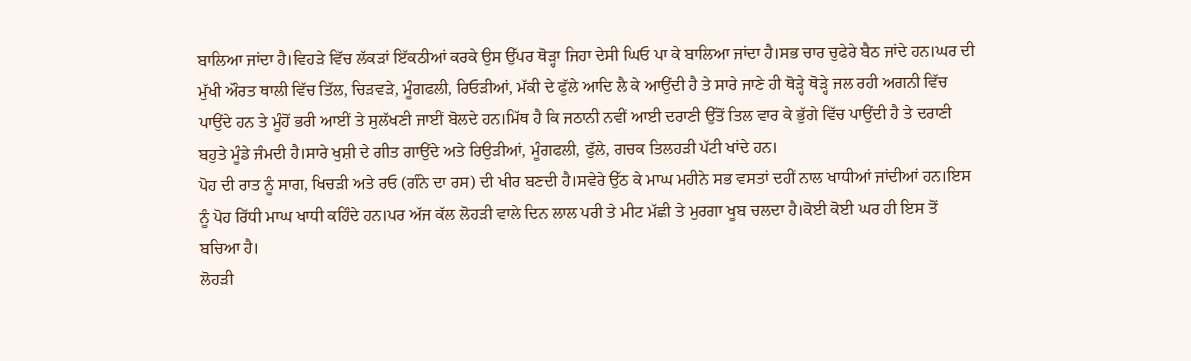ਬਾਲਿਆ ਜਾਂਦਾ ਹੈ।ਵਿਹੜੇ ਵਿੱਚ ਲੱਕੜਾਂ ਇੱਕਠੀਆਂ ਕਰਕੇ ਉਸ ਉੱਪਰ ਥੋੜ੍ਹਾ ਜਿਹਾ ਦੇਸੀ ਘਿਓ ਪਾ ਕੇ ਬਾਲਿਆ ਜਾਂਦਾ ਹੈ।ਸਭ ਚਾਰ ਚੁਫੇਰੇ ਬੈਠ ਜਾਂਦੇ ਹਨ।ਘਰ ਦੀ ਮੁੱਖੀ ਔਰਤ ਥਾਲੀ ਵਿੱਚ ਤਿੱਲ, ਚਿੜਵੜੇ, ਮੂੰਗਫਲੀ, ਰਿਓੜੀਆਂ, ਮੱਕੀ ਦੇ ਫੁੱਲੇ ਆਦਿ ਲੈ ਕੇ ਆਉਂਦੀ ਹੈ ਤੇ ਸਾਰੇ ਜਾਣੇ ਹੀ ਥੋੜ੍ਹੇ ਥੋੜ੍ਹੇ ਜਲ ਰਹੀ ਅਗਨੀ ਵਿੱਚ ਪਾਉਂਦੇ ਹਨ ਤੇ ਮੂੰਹੋਂ ਭਰੀ ਆਈਂ ਤੇ ਸੁਲੱਖਣੀ ਜਾਈਂ ਬੋਲਦੇ ਹਨ।ਮਿੱਥ ਹੈ ਕਿ ਜਠਾਨੀ ਨਵੀਂ ਆਈ ਦਰਾਣੀ ਉੱਤੋਂ ਤਿਲ ਵਾਰ ਕੇ ਭੁੱਗੇ ਵਿੱਚ ਪਾਉਂਦੀ ਹੈ ਤੇ ਦਰਾਣੀ ਬਹੁਤੇ ਮੂੰਡੇ ਜੰਮਦੀ ਹੈ।ਸਾਰੇ ਖੁਸ਼ੀ ਦੇ ਗੀਤ ਗਾਉਂਦੇ ਅਤੇ ਰਿਉੜੀਆਂ, ਮੂੰਗਫਲੀ, ਫੁੱਲੇ, ਗਚਕ ਤਿਲਹੜੀ ਪੱਟੀ ਖਾਂਦੇ ਹਨ।
ਪੋਹ ਦੀ ਰਾਤ ਨੂੰ ਸਾਗ, ਖਿਚੜੀ ਅਤੇ ਰਓ (ਗੰਨੇ ਦਾ ਰਸ) ਦੀ ਖੀਰ ਬਣਦੀ ਹੈ।ਸਵੇਰੇ ਉੱਠ ਕੇ ਮਾਘ ਮਹੀਨੇ ਸਭ ਵਸਤਾਂ ਦਹੀਂ ਨਾਲ ਖਾਧੀਆਂ ਜਾਂਦੀਆਂ ਹਨ।ਇਸ ਨੂੰ ਪੋਹ ਰਿੱਧੀ ਮਾਘ ਖਾਧੀ ਕਹਿੰਦੇ ਹਨ।ਪਰ ਅੱਜ ਕੱਲ ਲੋਹੜੀ ਵਾਲੇ ਦਿਨ ਲਾਲ ਪਰੀ ਤੇ ਮੀਟ ਮੱਛੀ ਤੇ ਮੁਰਗਾ ਖੂਬ ਚਲਦਾ ਹੈ।ਕੋਈ ਕੋਈ ਘਰ ਹੀ ਇਸ ਤੋਂ ਬਚਿਆ ਹੈ।
ਲੋਹੜੀ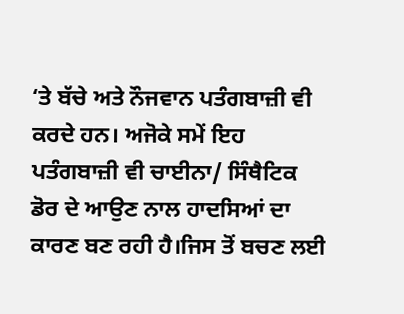‘ਤੇ ਬੱਚੇ ਅਤੇ ਨੌਜਵਾਨ ਪਤੰਗਬਾਜ਼ੀ ਵੀ ਕਰਦੇ ਹਨ। ਅਜੋਕੇ ਸਮੇਂ ਇਹ ਪਤੰਗਬਾਜ਼ੀ ਵੀ ਚਾਈਨਾ/ ਸਿੰਥੈਟਿਕ ਡੋਰ ਦੇ ਆਉਣ ਨਾਲ ਹਾਦਸਿਆਂ ਦਾ ਕਾਰਣ ਬਣ ਰਹੀ ਹੈ।ਜਿਸ ਤੋਂ ਬਚਣ ਲਈ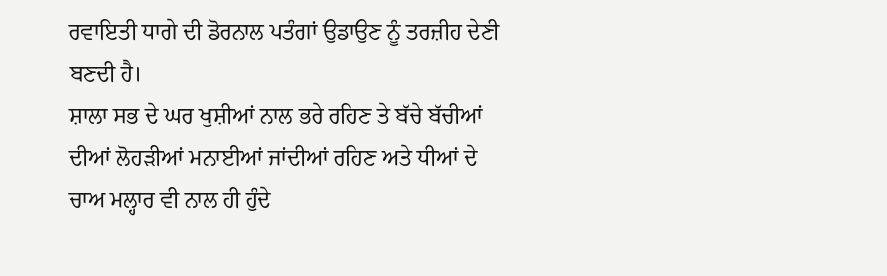ਰਵਾਇਤੀ ਧਾਗੇ ਦੀ ਡੋਰਨਾਲ ਪਤੰਗਾਂ ਉਡਾਉਣ ਨੂੰ ਤਰਜ਼ੀਹ ਦੇਣੀ ਬਣਦੀ ਹੈ।
ਸ਼ਾਲਾ ਸਭ ਦੇ ਘਰ ਖੁਸ਼ੀਆਂ ਨਾਲ ਭਰੇ ਰਹਿਣ ਤੇ ਬੱਚੇ ਬੱਚੀਆਂ ਦੀਆਂ ਲੋਹੜੀਆਂ ਮਨਾਈਆਂ ਜਾਂਦੀਆਂ ਰਹਿਣ ਅਤੇ ਧੀਆਂ ਦੇ ਚਾਅ ਮਲ੍ਹਾਰ ਵੀ ਨਾਲ ਹੀ ਹੁੰਦੇ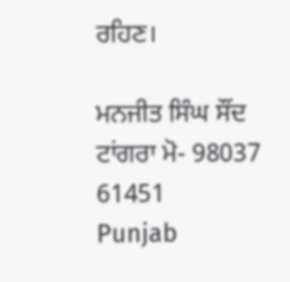ਰਹਿਣ।

ਮਨਜੀਤ ਸਿੰਘ ਸੌਂਦ
ਟਾਂਗਰਾ ਮੋ- 98037 61451
Punjab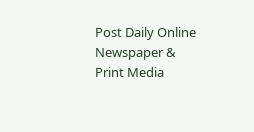Post Daily Online Newspaper & Print Media